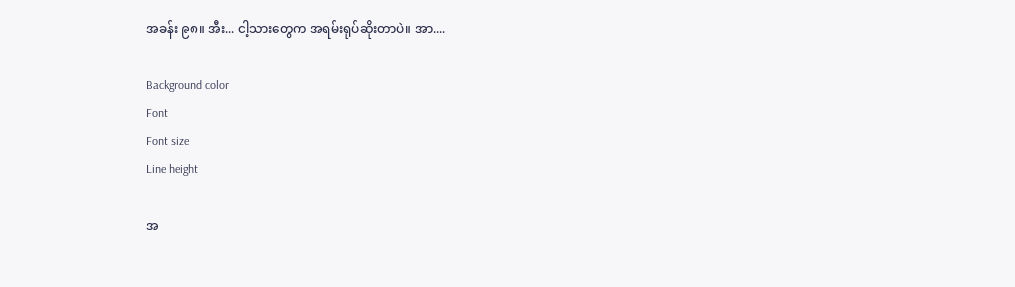အခန်း ၉၈။ အီး... ငါ့သားတွေက အရမ်းရုပ်ဆိုးတာပဲ။ အာ....

Background color
Font
Font size
Line height

အ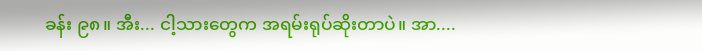ခန်း ၉၈။ အီး... ငါ့သားတွေက အရမ်းရုပ်ဆိုးတာပဲ။ အာ....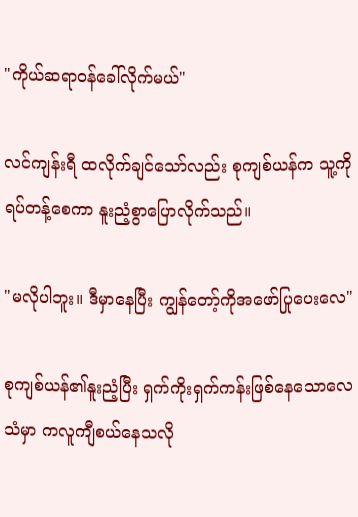"ကိုယ်ဆရာ၀န်ခေါ်လိုက်မယ်"

လင်ကျန်းရီ ထလိုက်ချင်သော်လည်း စုကျစ်ယန်က သူ့ကိုရပ်တန့်စေကာ နူးညံ့စွာပြောလိုက်သည်။

"မလိုပါဘူး။ ဒီမှာနေပြီး ကျွန်တော့်ကိုအဖော်ပြုပေးလေ"

စုကျစ်ယန်၏နူးညံ့ပြီး ရှက်ကိုးရှက်ကန်းဖြစ်နေသောလေသံမှာ ကလူကျီစယ်နေသလို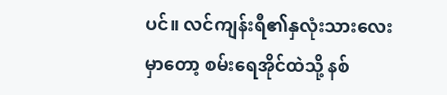ပင်။ လင်ကျန်းရီ၏နှလုံးသားလေးမှာတော့ စမ်းရေအိုင်ထဲသို့ နစ်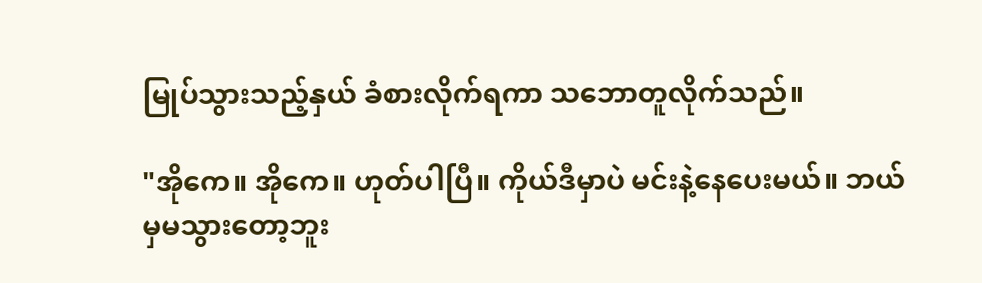မြုပ်သွားသည့်နှယ် ခံစားလိုက်ရကာ သဘောတူလိုက်သည်။

"အိုကေ။ အိုကေ။ ဟုတ်ပါပြီ။ ကိုယ်ဒီမှာပဲ မင်းနဲ့နေပေးမယ်။ ဘယ်မှမသွားတော့ဘူး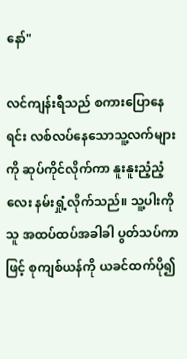နော်"

လင်ကျန်းရီသည် စကားပြောနေရင်း လစ်လပ်နေသောသူ့လက်များကို ဆုပ်ကိုင်လိုက်ကာ နူးနူးညံ့ညံ့လေး နမ်းရှုံ့လိုက်သည်။ သူ့ပါးကိုသူ အထပ်ထပ်အခါခါ ပွတ်သပ်ကာဖြင့် စုကျစ်ယန်ကို ယခင်ထက်ပို၍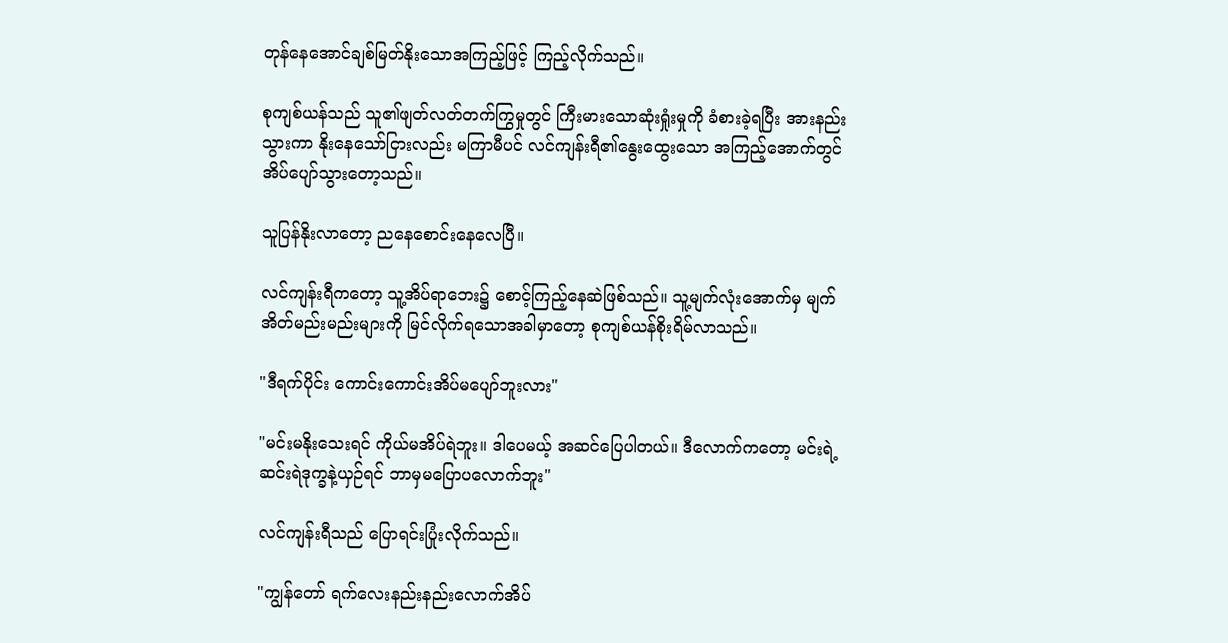တုန်နေအောင်ချစ်မြတ်နိုးသောအကြည့်ဖြင့် ကြည့်လိုက်သည်။

စုကျစ်ယန်သည် သူ၏ဖျတ်လတ်တက်ကြွမှုတွင် ကြီးမားသောဆုံးရှုံးမှုကို ခံစားခဲ့ရပြီး အားနည်းသွားကာ နိုးနေသော်ငြားလည်း မကြာမီပင် လင်ကျန်းရီ၏နွေးထွေးသော အကြည့်အောက်တွင် အိပ်ပျော်သွားတော့သည်။

သူပြန်နိုးလာတော့ ညနေစောင်းနေလေပြီ။

လင်ကျန်းရီကတော့ သူ့အိပ်ရာဘေး၌ စောင့်ကြည့်နေဆဲဖြစ်သည်။ သူ့မျက်လုံးအောက်မှ မျက်အိတ်မည်းမည်းများကို မြင်လိုက်ရသောအခါမှာတော့ စုကျစ်ယန်စိုးရိမ်လာသည်။

"ဒီရက်ပိုင်း ကောင်းကောင်းအိပ်မပျော်ဘူးလား"

"မင်းမနိုးသေးရင် ကိုယ်မအိပ်ရဲဘူး။ ဒါပေမယ့် အဆင်ပြေပါတယ်။ ဒီလောက်ကတော့ မင်းရဲ့ဆင်းရဲဒုက္ခနဲ့ယှဉ်ရင် ဘာမှမပြောပလောက်ဘူး"

လင်ကျန်းရီသည် ပြောရင်းပြုံးလိုက်သည်။

"ကျွန်တော် ရက်လေးနည်းနည်းလောက်အိပ်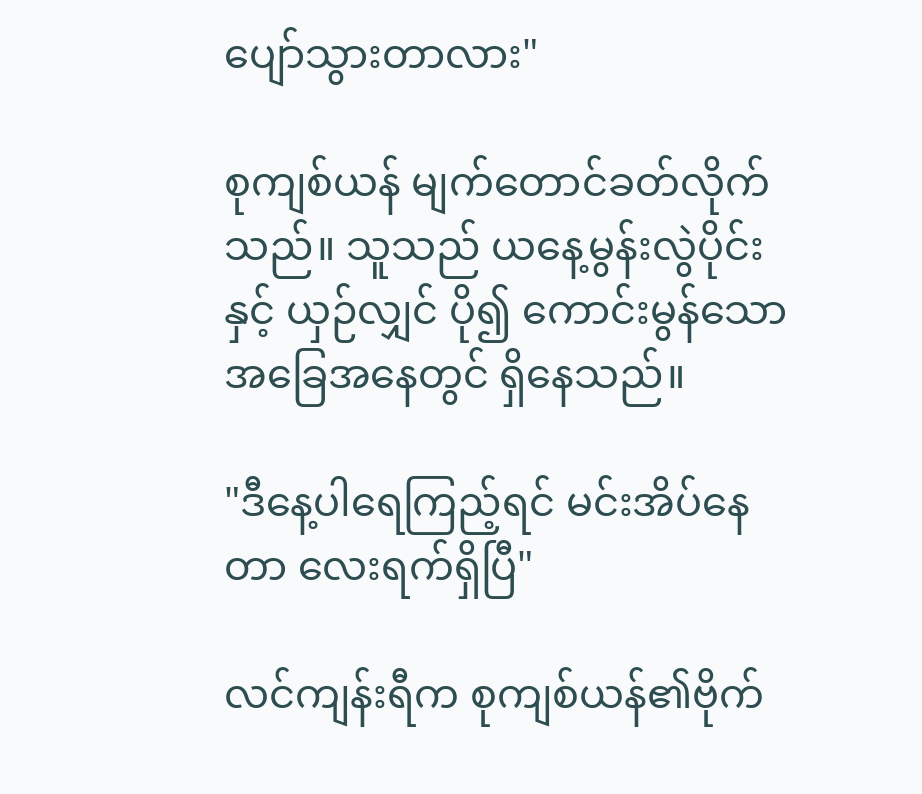ပျော်သွားတာလား"

စုကျစ်ယန် မျက်တောင်ခတ်လိုက်သည်။ သူသည် ယနေ့မွန်းလွဲပိုင်းနှင့် ယှဉ်လျှင် ပို၍ ကောင်းမွန်သော အခြေအနေတွင် ရှိနေသည်။

"ဒီနေ့ပါရေကြည့်ရင် မင်းအိပ်နေတာ လေးရက်ရှိပြီ"

လင်ကျန်းရီက စုကျစ်ယန်၏ဗိုက်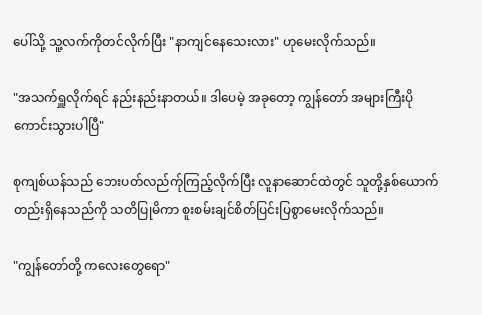ပေါ်သို့ သူ့လက်ကိုတင်လိုက်ပြီး "နာကျင်နေသေးလား" ဟုမေးလိုက်သည်။

"အသက်ရှူလိုက်ရင် နည်းနည်းနာတယ်။ ဒါပေမဲ့ အခုတော့ ကျွန်တော် အများကြီးပိုကောင်းသွားပါပြီ"

စုကျစ်ယန်သည် ဘေးပတ်လည်က်ုကြည့်လိုက်ပြီး လူနာဆောင်ထဲတွင် သူတို့နှစ်ယောက်တည်းရှိနေသည်ကို သတိပြုမိကာ စူးစမ်းချင်စိတ်ပြင်းပြစွာမေးလိုက်သည်။

"ကျွန်တော်တို့ ကလေးတွေရော"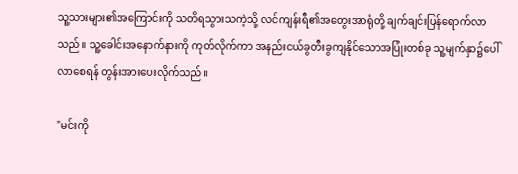သူ့သားများ၏အကြောင်းကို သတိရသွားသကဲ့သို့ လင်ကျန်းရီ၏အတွေးအာရုံတို့ ချက်ချင်းပြန်ရောက်လာသည်။ သူ့ခေါင်းအနောက်နားကို ကုတ်လိုက်ကာ အနည်းငယ်ခွတီးခွကျနိုင်သောအပြုံးတစ်ခု သူ့မျက်နှာ၌ပေါ်လာစေရန် တွန်းအားပေးလိုက်သည်။

"မင်းကို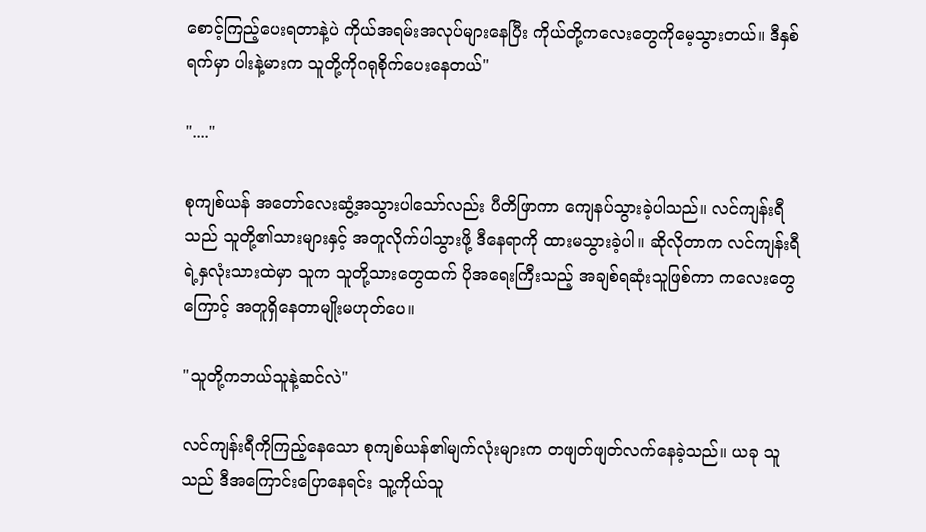စောင့်ကြည့်ပေးရတာနဲ့ပဲ ကိုယ်အရမ်းအလုပ်များနေပြီး ကိုယ်တို့ကလေးတွေကိုမေ့သွားတယ်။ ဒီနှစ်ရက်မှာ ပါးနဲ့မားက သူတို့ကိုဂရုစိုက်ပေးနေတယ်"

"...."

စုကျစ်ယန် အတော်လေးဆွံ့အသွားပါသော်လည်း ပီတိဖြာကာ ကျေနပ်သွားခဲ့ပါသည်။ လင်ကျန်းရီသည် သူတို့၏သားများနှင့် အတူလိုက်ပါသွားဖို့ ဒီနေရာကို ထားမသွားခဲ့ပါ။ ဆိုလိုတာက လင်ကျန်းရီရဲ့နှလုံးသားထဲမှာ သူက သူတို့သားတွေထက် ပိုအရေးကြီးသည့် အချစ်ရဆုံးသူဖြစ်ကာ ကလေးတွေကြောင့် အတူရှိနေတာမျိုးမဟုတ်ပေ။

"သူတို့ကဘယ်သူနဲ့ဆင်လဲ"

လင်ကျန်းရီကိုကြည့်နေသော စုကျစ်ယန်၏မျက်လုံးများက တဖျတ်ဖျတ်လက်နေခဲ့သည်။ ယခု သူသည် ဒီအကြောင်းပြောနေရင်း သူ့ကိုယ်သူ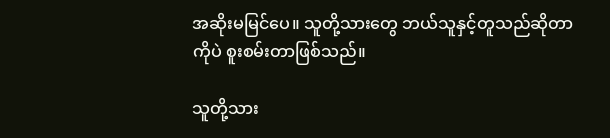အဆိုးမမြင်ပေ။ သူတို့သားတွေ ဘယ်သူနှင့်တူသည်ဆိုတာကိုပဲ စူးစမ်းတာဖြစ်သည်။

သူတို့သား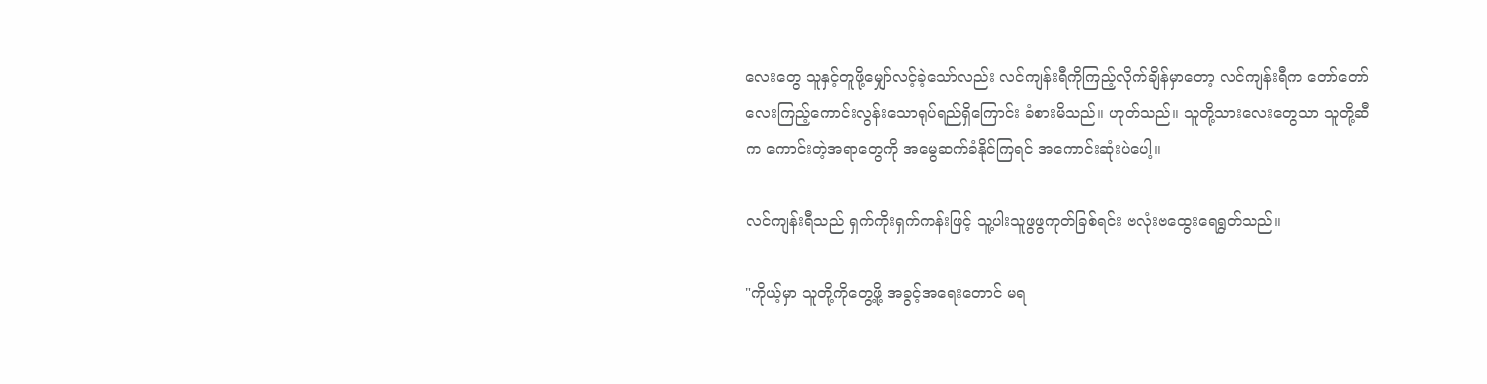လေးတွေ သူနှင့်တူဖို့မျှော်လင့်ခဲ့သော်လည်း လင်ကျန်းရီကိုကြည့်လိုက်ချိန်မှာတော့ လင်ကျန်းရီက တော်တော်လေးကြည့်ကောင်းလွန်းသောရုပ်ရည်ရှိကြောင်း ခံစားမိသည်။ ဟုတ်သည်။ သူတို့သားလေးတွေသာ သူတို့ဆီက ကောင်းတဲ့အရာတွေကို အမွေဆက်ခံနိုင်ကြရင် အကောင်းဆုံးပဲပေါ့။

လင်ကျန်းရီသည် ရှက်ကိုးရှက်ကန်းဖြင့် သူ့ပါးသူဖွဖွကုတ်ခြစ်ရင်း ဗလုံးဗထွေးရေရွတ်သည်။

"ကိုယ့်မှာ သူတို့ကိုတွေ့ဖို့ အခွင့်အရေးတောင် မရ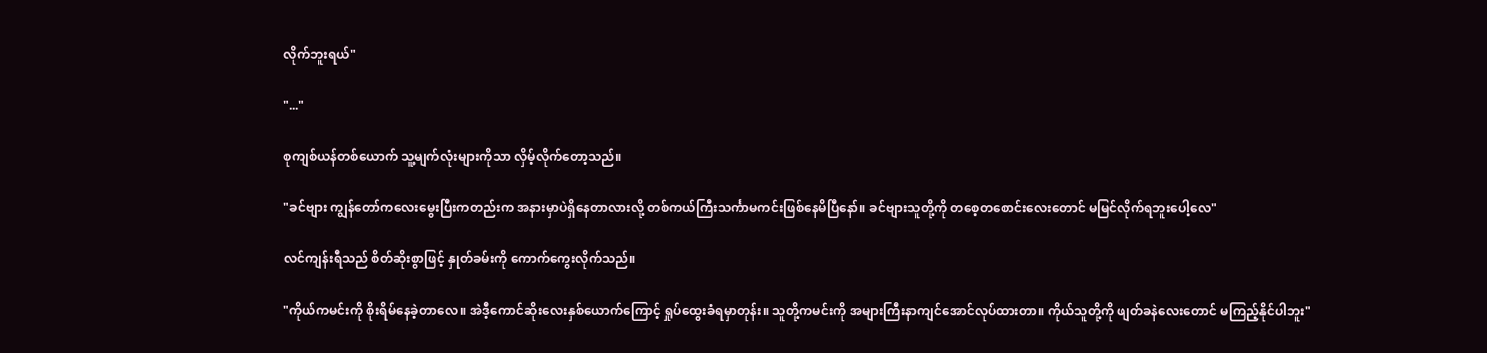လိုက်ဘူးရယ်"

"..."

စုကျစ်ယန်တစ်ယောက် သူ့မျက်လုံးများကိုသာ လှိမ့်လိုက်တော့သည်။

"ခင်ဗျား ကျွန်တော်ကလေးမွေးပြီးကတည်းက အနားမှာပဲရှိနေတာလားလို့ တစ်ကယ်ကြီးသင်္ကာမကင်းဖြစ်နေမိပြီနော်။ ခင်ဗျားသူတို့ကို တစေ့တစောင်းလေးတောင် မမြင်လိုက်ရဘူးပေါ့လေ"

လင်ကျန်းရီသည် စိတ်ဆိုးစွာဖြင့် နှုတ်ခမ်းကို ကောက်ကွေးလိုက်သည်။

"ကိုယ်ကမင်းကို စိုးရိမ်နေခဲ့တာလေ။ အဲဒီ့ကောင်ဆိုးလေးနှစ်ယောက်ကြောင့် ရှုပ်ထွေးခံရမှာတုန်း။ သူတို့ကမင်းကို အများကြီးနာကျင်အောင်လုပ်ထားတာ။ ကိုယ်သူတို့ကို ဖျတ်ခနဲလေးတောင် မကြည့်နိုင်ပါဘူး"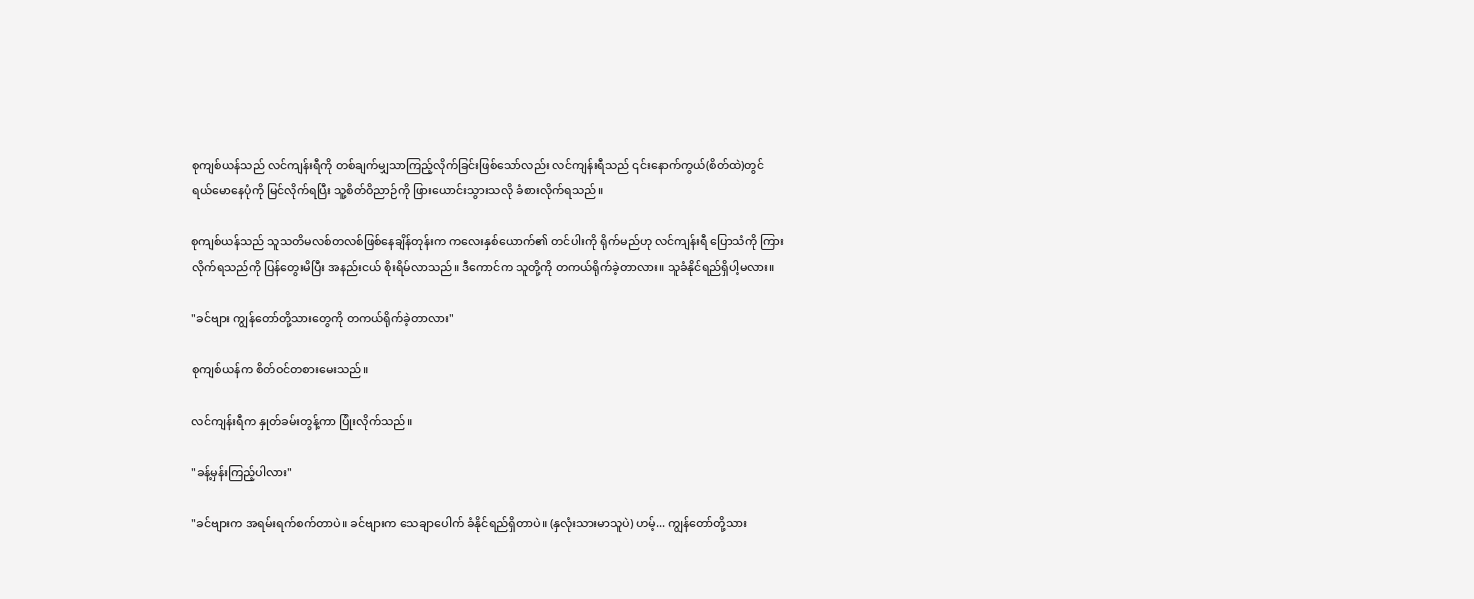စုကျစ်ယန်သည် လင်ကျန်းရီကို တစ်ချက်မျှသာကြည့်လိုက်ခြင်းဖြစ်သော်လည်း လင်ကျန်းရီသည် ၎င်းနောက်ကွယ်(စိတ်ထဲ)တွင် ရယ်မောနေပုံကို မြင်လိုက်ရပြီး သူ့စိတ်ဝိညာဉ်ကို ဖြားယောင်းသွားသလို ခံစားလိုက်ရသည်။

စုကျစ်ယန်သည် သူသတိမလစ်တလစ်ဖြစ်နေချိန်တုန်းက ကလေးနှစ်ယောက်၏ တင်ပါးကို ရိုက်မည်ဟု လင်ကျန်းရီ ပြောသံကို ကြားလိုက်ရသည်ကို ပြန်တွေးမိပြီး အနည်းငယ် စိုးရိမ်လာသည်။ ဒီကောင်က သူတို့ကို တကယ်ရိုက်ခဲ့တာလား။ သူခံနိုင်ရည်ရှိပါ့မလား။

"ခင်ဗျား ကျွန်တော်တို့သားတွေကို တကယ်ရိုက်ခဲ့တာလား"

စုကျစ်ယန်က စိတ်ဝင်တစားမေးသည်။

လင်ကျန်းရီက နှုတ်ခမ်းတွန့်ကာ ပြုံးလိုက်သည်။

"ခန့်မှန်းကြည့်ပါလား"

"ခင်ဗျားက အရမ်းရက်စက်တာပဲ။ ခင်ဗျားက သေချာပေါက် ခံနိုင်ရည်ရှိတာပဲ။ (နှလုံးသားမာသူပဲ) ဟမ့်... ကျွန်တော်တို့သား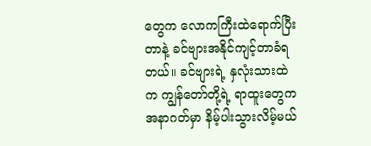တွေက လောကကြီးထဲရောက်ပြီးတာနဲ့ ခင်ဗျားအနိုင်ကျင့်တာခံရတယ်။ ခင်ဗျားရဲ့ နှလုံးသားထဲက ကျွန်တော်တို့ရဲ့ ရာထူးတွေက အနာဂတ်မှာ နိမ့်ပါးသွားလိမ့်မယ်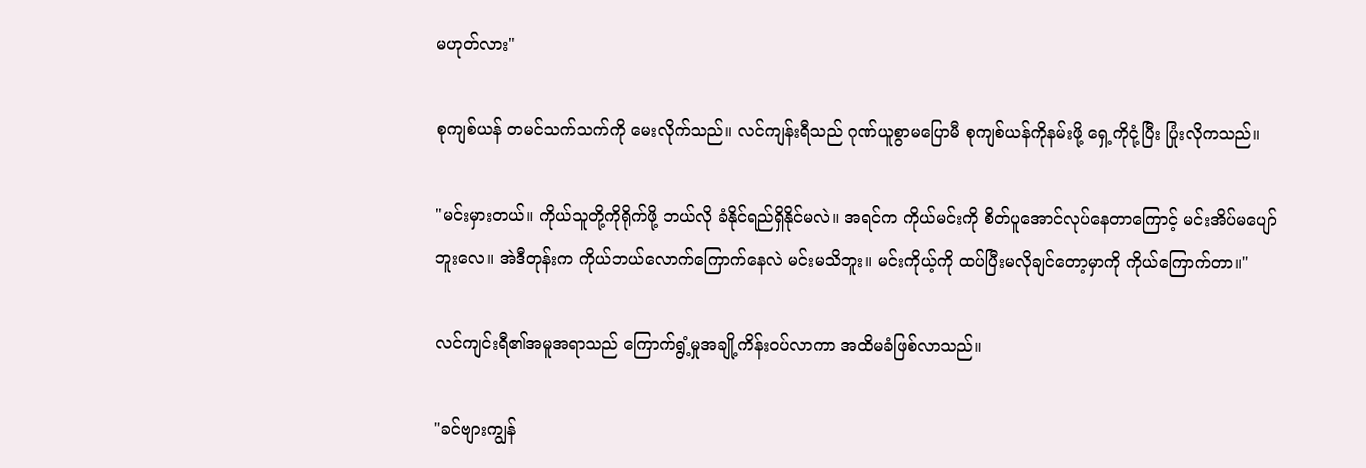မဟုတ်လား"

စုကျစ်ယန် တမင်သက်သက်ကို မေးလိုက်သည်။ လင်ကျန်းရီသည် ဂုဏ်ယူစွာမပြောမီ စုကျစ်ယန်ကိုနမ်းဖို့ ရှေ့ကိုငုံ့ပြီး ပြုံးလိုကသည်။

"မင်းမှားတယ်။ ကိုယ်သူတို့ကိုရိုက်ဖို့ ဘယ်လို ခံနိုင်ရည်ရှိနိုင်မလဲ။ အရင်က ကိုယ်မင်းကို စိတ်ပူအောင်လုပ်နေတာကြောင့် မင်းအိပ်မပျော်ဘူးလေ။ အဲဒီတုန်းက ကိုယ်ဘယ်လောက်ကြောက်နေလဲ မင်းမသိဘူး။ မင်းကိုယ့်ကို ထပ်ပြီးမလိုချင်တော့မှာကို ကိုယ်ကြောက်တာ။"

လင်ကျင်းရီ၏အမူအရာသည် ကြောက်ရွံ့မှုအချို့ကိန်း၀ပ်လာကာ အထိမခံဖြစ်လာသည်။

"ခင်ဗျားကျွန်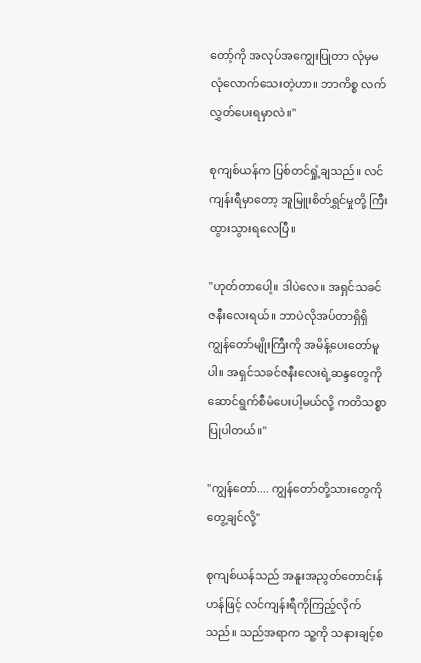တော့်ကို အလုပ်အကျွေးပြုတာ လုံမှမလုံလောက်သေးတဲ့ဟာ။ ဘာကိစ္စ လက်လွှတ်ပေးရမှာလဲ။"

စုကျစ်ယန်က ပြစ်တင်ရှုံ့ချသည်။ လင်ကျန်းရီမှာတော့ အူမြူးစိတ်ရွှင်မှုတို့ ကြီးထွားသွားရလေပြီ။

"ဟုတ်တာပေါ့။ ဒါပဲလေ။ အရှင်သခင်ဇနီးလေးရယ်။ ဘာပဲလိုအပ်တာရှိရှိ ကျွန်တော်မျိုးကြီးကို အမိန့်ပေးတော်မူပါ။ အရှင်သခင်ဇနီးလေးရဲ့ဆန္ဒတွေကို ဆောင်ရွက်စီမံပေးပါ့မယ်လို့ ကတိသစ္စာပြုပါတယ်။"

"ကျွန်တော်.... ကျွန်တော်တို့သားတွေကိုတွေ့ချင်လို့"

စုကျစ်ယန်သည် အနူးအညွတ်တောင်းန်ဟန်ဖြင့် လင်ကျန်းရီကိုကြည့်လိုက်သည်။ သည်အရာက သူ့ကို သနားချင့်စ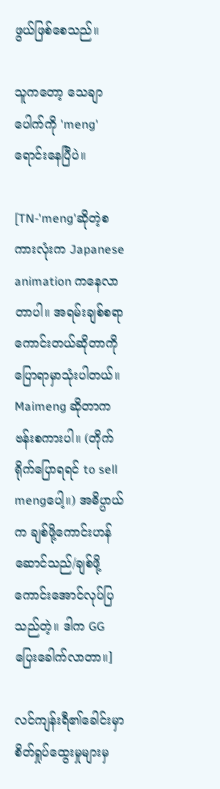ဖွယ်ဖြစ်စေသည်။

သူကတော့ သေချာပေါက်ကို 'meng'ရောင်းနေပြီပဲ။

[TN-'meng'ဆိုတဲ့စကားလုံးက Japanese animation ကနေလာတာပါ။ အရမ်းချစ်စရာကောင်းတယ်ဆိုတာကို ပြောရာမှာသုံးပါတယ်။
Maimeng ဆိုတာကဗန်းစကားပါ။ (တိုက်ရိုက်ပြောရရင် to sell mengပေါ့။) အဓိပ္ပာယ်က ချစ်ဖို့ကောင်းဟန်ဆောင်သည်/ချစ်ဖို့ကောင်းအောင်လုပ်ပြသည်တဲ့။ ဒါက GG ပြေးခေါက်လာတာ။]

လင်ကျန်းရီ၏ခေါင်းမှာ စိတ်ရှုပ်ထွေးမှုများမှ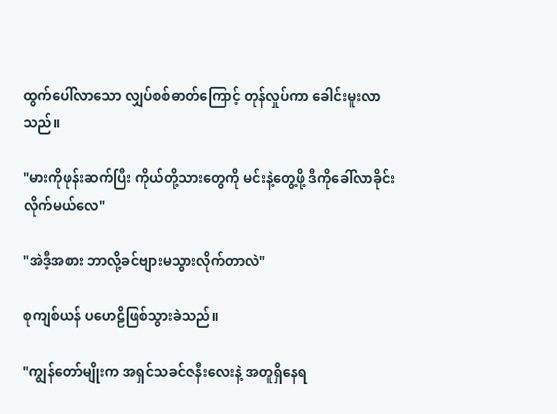ထွက်ပေါ်လာသော လျှပ်စစ်ဓာတ်ကြောင့် တုန်လှုပ်ကာ ခေါင်းမူးလာသည်။

"မားကိုဖုန်းဆက်ပြီး ကိုယ်တို့သားတွေကို မင်းနဲ့တွေ့ဖို့ ဒီကိုခေါ်လာခိုင်းလိုက်မယ်လေ"

"အဲဒီ့အစား ဘာလို့ခင်ဗျားမသွားလိုက်တာလဲ"

စုကျစ်ယန် ပဟေဠိဖြစ်သွားခဲသည်။

"ကျွန်တော်မျိုးက အရှင်သခင်ဇနီးလေးနဲ့ အတူရှိနေရ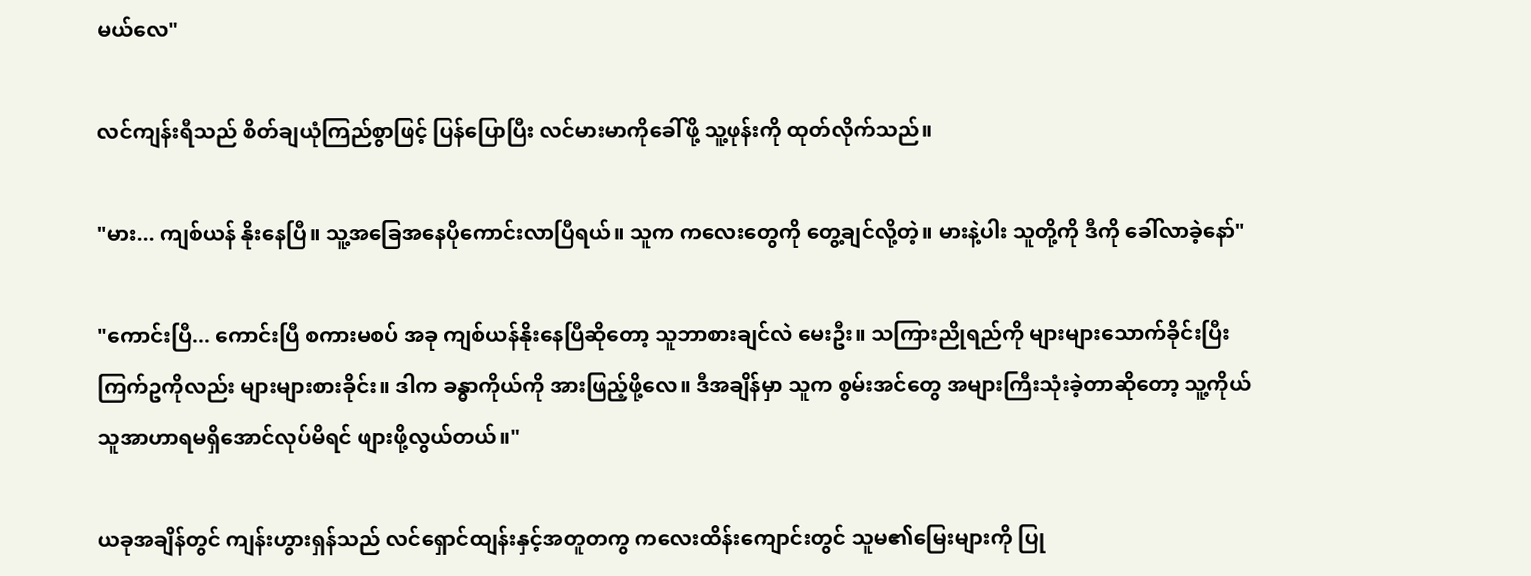မယ်လေ"

လင်ကျန်းရီသည် စိတ်ချယုံကြည်စွာဖြင့် ပြန်ပြောပြီး လင်မားမာကိုခေါ်ဖို့ သူ့ဖုန်းကို ထုတ်လိုက်သည်။

"မား... ကျစ်ယန် နိုးနေပြီ။ သူ့အခြေအနေပိုကောင်းလာပြီရယ်။ သူက ကလေးတွေကို တွေ့ချင်လို့တဲ့။ မားနဲ့ပါး သူတို့ကို ဒီကို ခေါ်လာခဲ့နော်"

"ကောင်းပြီ... ကောင်းပြီ စကားမစပ် အခု ကျစ်ယန်နိုးနေပြီဆိုတော့ သူဘာစားချင်လဲ မေးဦး။ သကြားညိုရည်ကို များများသောက်ခိုင်းပြီး ကြက်ဥကိုလည်း များများစားခိုင်း။ ဒါက ခန္ဓာကိုယ်ကို အားဖြည့်ဖို့လေ။ ဒီအချိန်မှာ သူက စွမ်းအင်တွေ အများကြီးသုံးခဲ့တာဆိုတော့ သူ့ကိုယ်သူအာဟာရမရှိအောင်လုပ်မိရင် ဖျားဖို့လွယ်တယ်။"

ယခုအချိန်တွင် ကျန်းဟွားရှန်သည် လင်ရှောင်ထျန်းနှင့်အတူတကွ ကလေးထိန်းကျောင်းတွင် သူမ၏မြေးများကို ပြု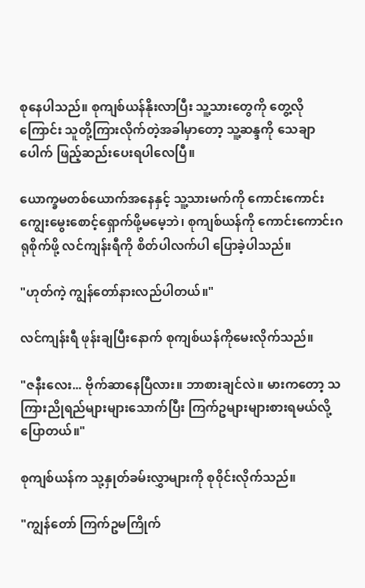စုနေပါသည်။ စုကျစ်ယန်နိုးလာပြီး သူ့သားတွေကို တွေ့လိုကြောင်း သူတို့ကြားလိုက်တဲ့အခါမှာတော့ သူ့ဆန္ဒကို သေချာပေါက် ဖြည့်ဆည်းပေးရပါလေပြီ။

ယောက္ခမတစ်ယောက်အနေနှင့် သူ့သားမက်ကို ကောင်းကောင်းကျွေးမွေးစောင့်ရှောက်ဖို့မမေ့ဘဲ၊ စုကျစ်ယန်ကို ကောင်းကောင်းဂရုစိုက်ဖို့ လင်ကျန်းရီကို စိတ်ပါလက်ပါ ပြောခဲ့ပါသည်။

"ဟုတ်ကဲ့ ကျွန်တော်နားလည်ပါတယ်။"

လင်ကျန်းရီ ဖုန်းချပြီးနောက် စုကျစ်ယန်ကိုမေးလိုက်သည်။

"ဇနီးလေး... ဗိုက်ဆာနေပြီလား။ ဘာစားချင်လဲ။ မားကတော့ သကြားညိုရည်များများသောက်ပြီး ကြက်ဥများများစားရမယ်လို့ပြောတယ်။"

စုကျစ်ယန်က သု့နှုတ်ခမ်းလွှာများကို စု၀ိုင်းလိုက်သည်။

"ကျွန်တော် ကြက်ဥမကြိုက်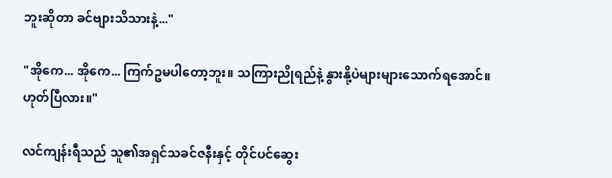ဘူးဆိုတာ ခင်ဗျားသိသားနဲ့..."

"အိုကေ... အိုကေ... ကြက်ဥမပါတော့ဘူး။ သကြားညိုရည်နဲ့ နွားနို့ပဲများများသောက်ရအောင်။ ဟုတ်ပြီလား။"

လင်ကျန်းရီသည် သူ၏အရှင်သခင်ဇနီးနှင့် တိုင်ပင်ဆွေး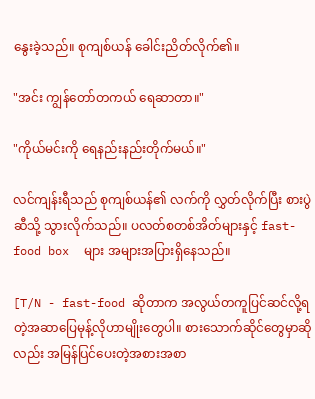နွေးခဲ့သည်။ စုကျစ်ယန် ခေါင်းညိတ်လိုက်၏။

"အင်း ကျွန်တော်တကယ် ရေဆာတာ။"

"ကိုယ်မင်းကို ရေနည်းနည်းတိုက်မယ်။"

လင်ကျန်းရီသည် စုကျစ်ယန်၏ လက်ကို လွှတ်လိုက်ပြီး စားပွဲဆီသို့ သွားလိုက်သည်။ ပလတ်စတစ်အိတ်များနှင့် fast-food box  များ အများအပြားရှိနေသည်။

[T/N - fast-food ဆိုတာက အလွယ်တကူပြင်ဆင်လို့ရတဲ့အဆာပြေမုန့်လိုဟာမျိုးတွေပါ။ စားသောက်ဆိုင်တွေမှာဆိုလည်း အမြန်ပြင်ပေးတဲ့အစားအစာ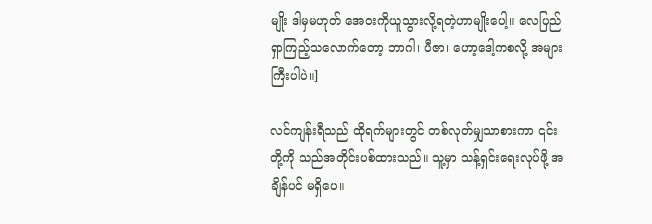မျိုး ဒါမှမဟုတ် အေ၀းကိုယူသွားလို့ရတဲ့ဟာမျိုးပေါ့။ လေပြည်ရှာကြည့်သလောက်တော့ ဘာဂါ၊ ပီဇာ၊ ဟော့ဒေါ့ကစလို့ အများကြီးပါပဲ။]

လင်ကျန်းရီသည် ထိုရက်များတွင် တစ်လုတ်မျှသာစားကာ ၎င်းတို့ကို သည်အတိုင်းပစ်ထားသည်။ သူ့မှာ သန့်ရှင်းရေးလုပ်ဖို့ အချိန်ပင် မရှိပေ။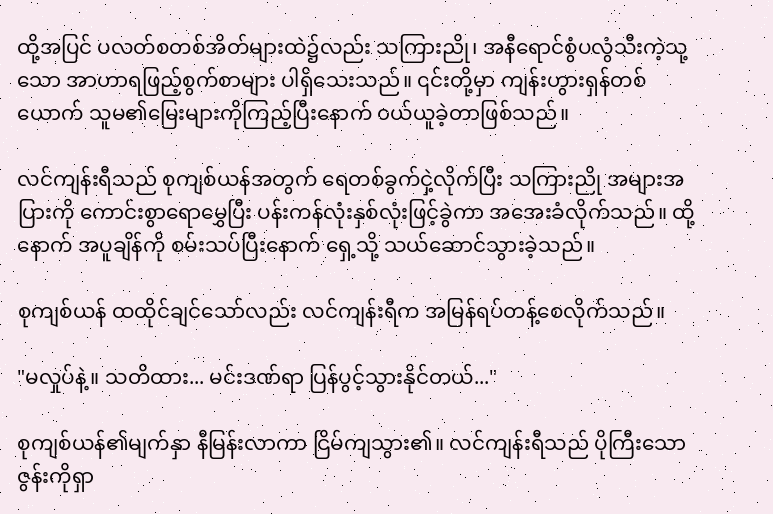ထို့အပြင် ပလတ်စတစ်အိတ်များထဲ၌လည်း သကြားညို၊ အနီရောင်စွံပလွံသီးကဲ့သု့သော အာဟာရဖြည့်စွက်စာများ ပါရှိသေးသည်။ ၎င်းတို့မှာ ကျန်းဟွားရှန်တစ်ယောက် သူမ၏မြေးများကိုကြည့်ပြီးနောက် ၀ယ်ယူခဲ့တာဖြစ်သည်။

လင်ကျန်းရီသည် စုကျစ်ယန်အတွက် ရေတစ်ခွက်ငှဲ့လိုက်ပြီး သကြားညို အများအပြားကို ကောင်းစွာရောမွှေပြီး ပန်းကန်လုံးနှစ်လုံးဖြင့်ခွဲကာ အအေးခံလိုက်သည်။ ထို့နောက် အပူချိန်ကို စမ်းသပ်ပြီးနောက် ရှေ့သို့ သယ်ဆောင်သွားခဲ့သည်။

စုကျစ်ယန် ထထိုင်ချင်သော်လည်း လင်ကျန်းရီက အမြန်ရပ်တန့်စေလိုက်သည်။

"မလှုပ်နဲ့။ သတိထား... မင်းဒဏ်ရာ ပြန်ပွင့်သွားနိုင်တယ်..."

စုကျစ်ယန်၏မျက်နှာ နီမြန်းလာကာ ငြိမ်ကျသွား၏။ လင်ကျန်းရီသည် ပိုကြီးသောဇွန်းကိုရှာ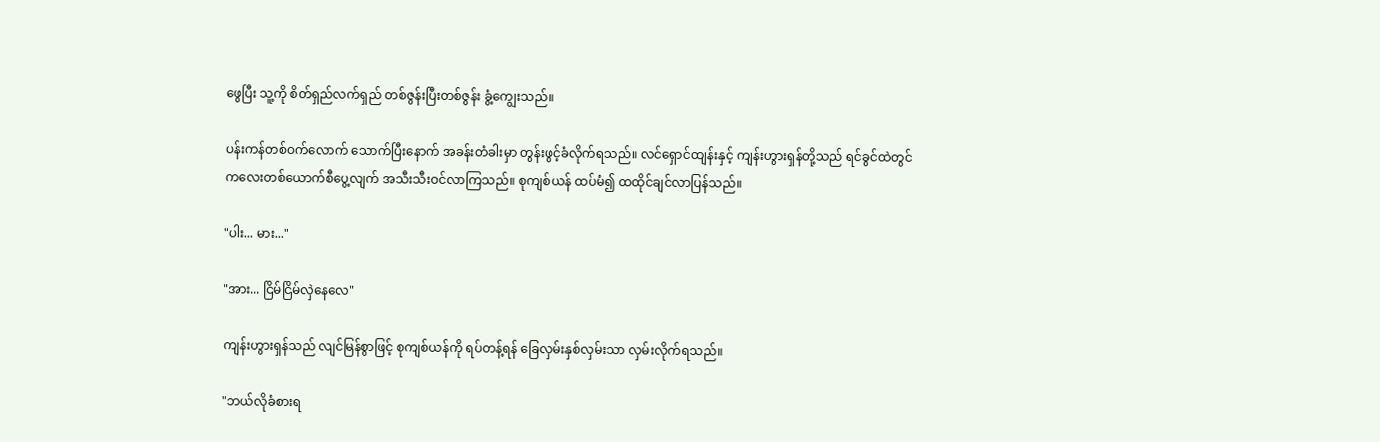ဖွေပြီး သူ့ကို စိတ်ရှည်လက်ရှည် တစ်ဇွန်းပြီးတစ်ဇွန်း ခွံ့ကျွေးသည်။

ပန်းကန်တစ်ဝက်လောက် သောက်ပြီးနောက် အခန်းတံခါးမှာ တွန်းဖွင့်ခံလိုက်ရသည်။ လင်ရှောင်ထျန်းနှင့် ကျန်းဟွားရှန်တို့သည် ရင်ခွင်ထဲတွင် ကလေးတစ်ယောက်စီပွေ့လျက် အသီးသီးဝင်လာကြသည်။ စုကျစ်ယန် ထပ်မံ၍ ထထိုင်ချင်လာပြန်သည်။

"ပါး... မား..."

"အား... ငြိမ်ငြိမ်လှဲနေလေ"

ကျန်းဟွားရှန်သည် လျင်မြန်စွာဖြင့် စုကျစ်ယန်ကို ရပ်တန့်ရန် ခြေလှမ်းနှစ်လှမ်းသာ လှမ်းလိုက်ရသည်။

"ဘယ်လိုခံစားရ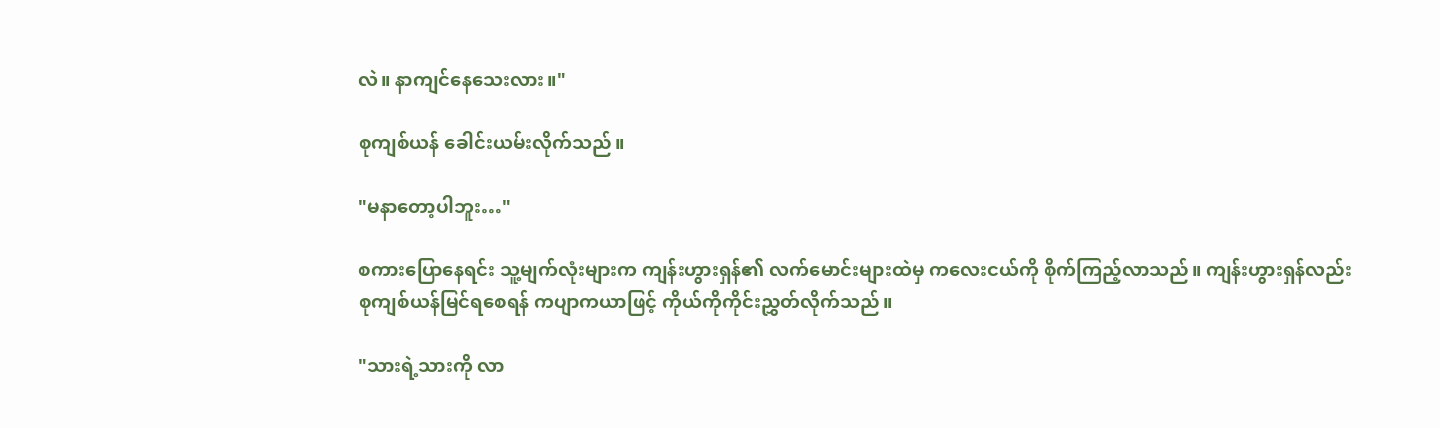လဲ။ နာကျင်နေသေးလား။"

စုကျစ်ယန် ခေါင်းယမ်းလိုက်သည်။

"မနာတော့ပါဘူး…"

စကားပြောနေရင်း သူ့မျက်လုံးများက ကျန်းဟွားရှန်၏ လက်မောင်းများထဲမှ ကလေးငယ်ကို စိုက်ကြည့်လာသည်။ ကျန်းဟွားရှန်လည်း စုကျစ်ယန်မြင်ရစေရန် ကပျာကယာဖြင့် ကိုယ်ကိုကိုင်းညွှတ်လိုက်သည်။

"သားရဲ့သားကို လာ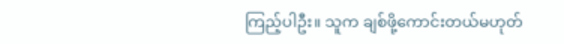ကြည့်ပါဦး။ သူက ချစ်ဖို့ကောင်းတယ်မဟုတ်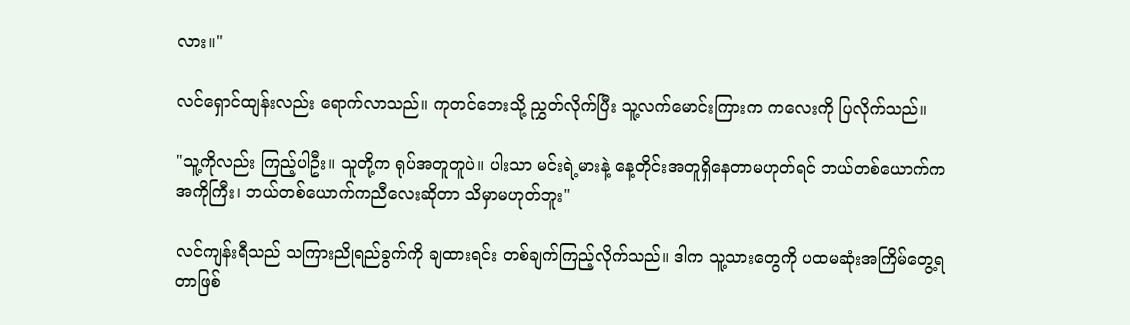လား။"

လင်ရှောင်ထျန်းလည်း ရောက်လာသည်။ ကုတင်ဘေးသို့ ညွှတ်လိုက်ပြီး သူ့လက်မောင်းကြားက ကလေးကို ပြလိုက်သည်။

"သူ့ကိုလည်း ကြည့်ပါဦး။ သူတို့က ရုပ်အတူတူပဲ။ ပါးသာ မင်းရဲ့မားနဲ့ နေ့တိုင်းအတူရှိနေတာမဟုတ်ရင် ဘယ်တစ်ယောက်က အကိုကြီး၊ ဘယ်တစ်ယောက်ကညီလေးဆိုတာ သိမှာမဟုတ်ဘူး"

လင်ကျန်းရီသည် သကြားညိုရည်ခွက်ကို ချထားရင်း တစ်ချက်ကြည့်လိုက်သည်။ ဒါက သူ့သားတွေကို ပထမဆုံးအကြိမ်တွေ့ရတာဖြစ်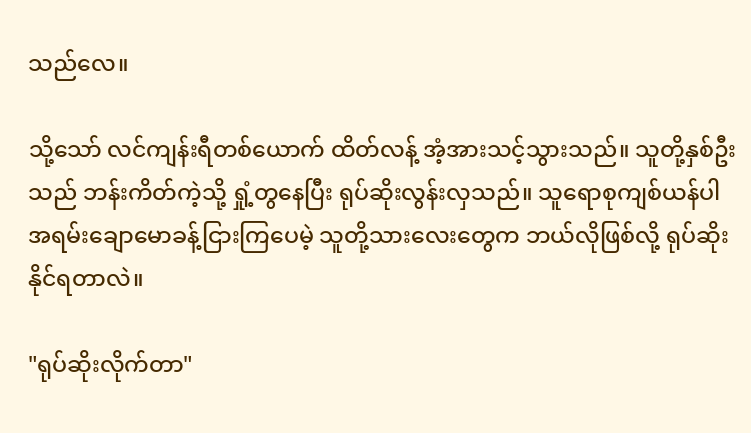သည်လေ။

သို့သော် လင်ကျန်းရီတစ်ယောက် ထိတ်လန့် အံ့အားသင့်သွားသည်။ သူတို့နှစ်ဦးသည် ဘန်းကိတ်ကဲ့သို့ ရှုံ့တွနေပြီး ရုပ်ဆိုးလွန်းလှသည်။ သူရောစုကျစ်ယန်ပါ အရမ်းချောမောခန့်ငြားကြပေမဲ့ သူတို့သားလေးတွေက ဘယ်လိုဖြစ်လို့ ရုပ်ဆိုးနိုင်ရတာလဲ။

"ရုပ်ဆိုးလိုက်တာ"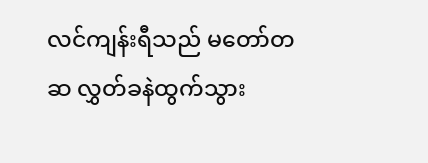လင်ကျန်းရီသည် မတော်တဆ လွှတ်ခနဲထွက်သွား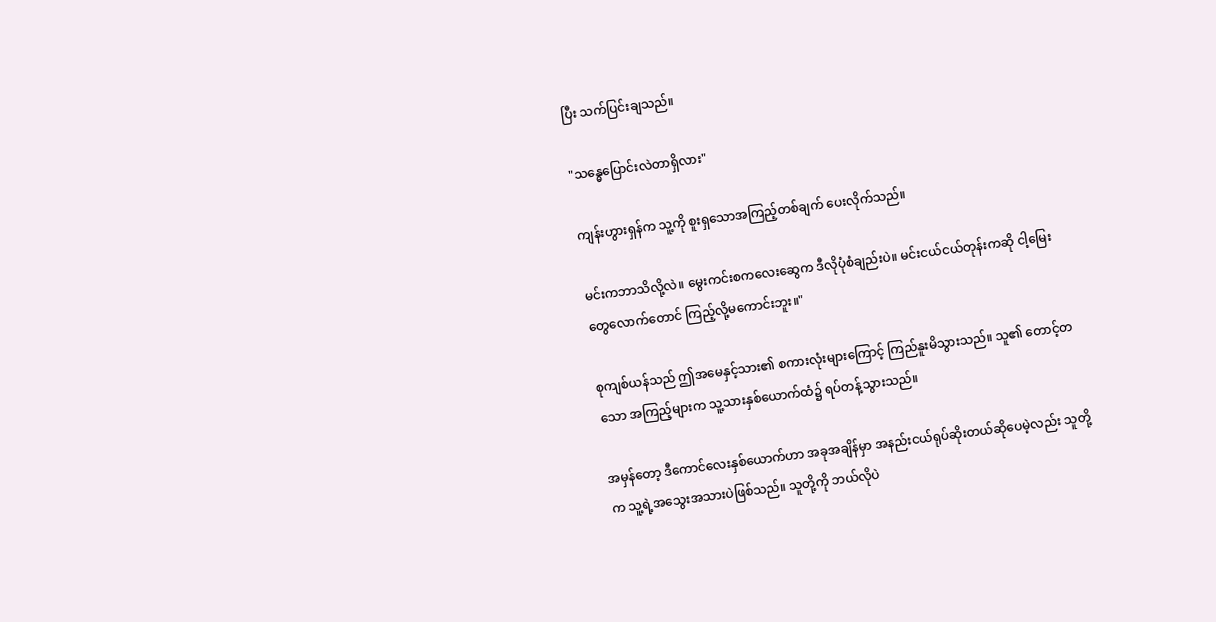ပြီး သက်ပြင်းချသည်။

"သန္ဓေပြောင်းလဲတာရှိလား"

ကျန်းဟွားရှန်က သူ့ကို စူးရှသောအကြည့်တစ်ချက် ပေးလိုက်သည်။

မင်းကဘာသိလို့လဲ။ မွေးကင်းစကလေးဆွေက ဒီလိုပုံစံချည်းပဲ။ မင်းငယ်ငယ်တုန်းကဆို ငါ့မြေးတွေလောက်တောင် ကြည့်လို့မကောင်းဘူး။"

စုကျစ်ယန်သည် ဤအမေနှင့်သား၏ စကားလုံးများကြောင့် ကြည်နူးမိသွားသည်။ သူ၏ တောင့်တသော အကြည့်များက သူ့သားနှစ်ယောက်ထံ၌ ရပ်တန့်သွားသည်။

အမှန်တော့ ဒီကောင်လေးနှစ်ယောက်ဟာ အခုအချိန်မှာ အနည်းငယ်ရုပ်ဆိုးတယ်ဆိုပေမဲ့လည်း သူတို့က သူ့ရဲ့အသွေးအသားပဲဖြစ်သည်။ သူတို့ကို ဘယ်လိုပဲ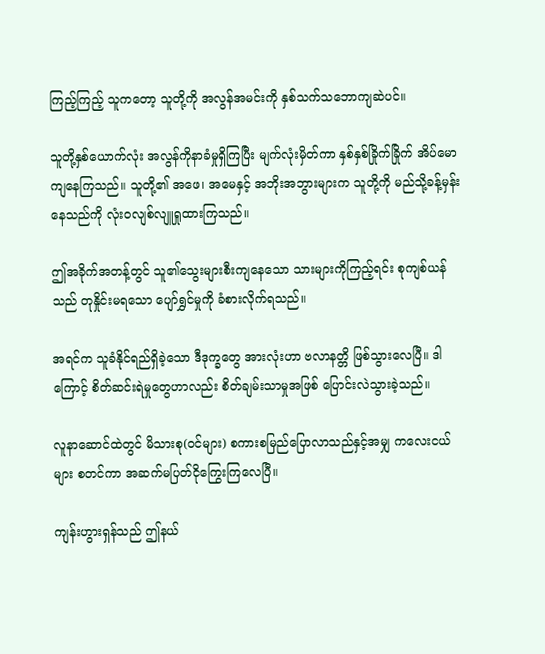ကြည့်ကြည့် သူကတော့ သူတို့ကို အလွန်အမင်းကို နှစ်သက်သဘောကျဆဲပင်။

သူတို့နှစ်ယောက်လုံး အလွန်ကိုနာခံမှုရှိကြပြီး မျက်လုံးမှိတ်ကာ နှစ်နှစ်ခြိုက်ခြိုက် အိပ်မောကျနေကြသည်။ သူတို့၏ အဖေ၊ အမေနှင့် အဘိုးအဘွားများက သူတို့ကို မည်သို့ခန့်မှန်းနေသည်ကို လုံးဝလျစ်လျူရှုထားကြသည်။

ဤအခိုက်အတန့်တွင် သူ၏သွေးများစီးကျနေသော သားများကိုကြည့်ရင်း စုကျစ်ယန်သည် တုနှိုင်းမရသော ပျော်ရွှင်မှုကို ခံစားလိုက်ရသည်။

အရင်က သူခံနိုင်ရည်ရှိခဲ့သော ဒီဒုက္ခတွေ အားလုံးဟာ ဗလာနတ္တိ ဖြစ်သွားလေပြီ။ ဒါကြောင့် စိတ်ဆင်းရဲမှုတွေဟာလည်း စိတ်ချမ်းသာမှုအဖြစ် ပြောင်းလဲသွားခဲ့သည်။

လူနာဆောင်ထဲတွင် မိသားစု(၀င်များ) စကားစမြည်ပြောလာသည်နှင့်အမျှ ကလေးငယ်များ စတင်ကာ အဆက်မပြတ်ငိုကြွေးကြလေပြီ။

ကျန်းဟွားရှန်သည် ဤနယ်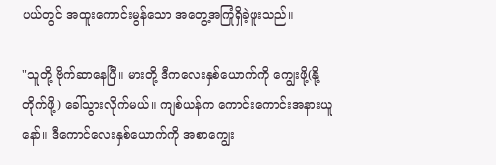ပယ်တွင် အထူးကောင်းမွန်သော အတွေ့အကြုံရှိခဲ့ဖူးသည်။

"သူတို့ ဗိုက်ဆာနေပြီ။ မားတို့ ဒီကလေးနှစ်ယောက်ကို ကျွေးဖို့(နို့တိုက်ဖို့) ခေါ်သွားလိုက်မယ်။ ကျစ်ယန်က ကောင်းကောင်းအနားယူနော်။ ဒီကောင်လေးနှစ်ယောက်ကို အစာကျွေး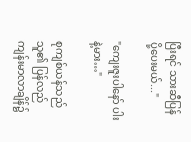ပြီးရင် သားဆီပြန်ပို့ပေးမယ်..."

"ကျေးဇူးပါနော် ပါးနဲ့မား…"

စုကျစ်ယန်သည် သူ၏ ပြန်လည်ကျန်းမာလာချိန်၌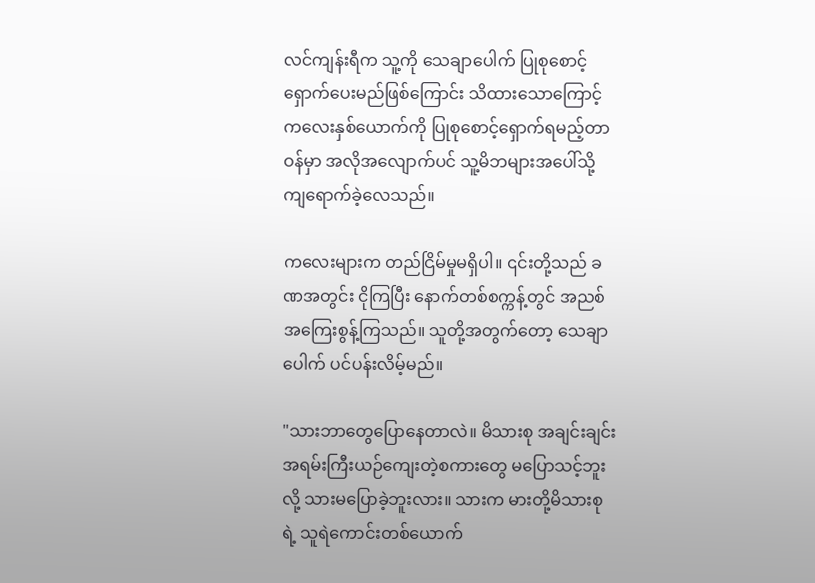လင်ကျန်းရီက သူ့ကို သေချာပေါက် ပြုစုစောင့်ရှောက်ပေးမည်ဖြစ်ကြောင်း သိထားသောကြောင့် ကလေးနှစ်ယောက်ကို ပြုစုစောင့်ရှောက်ရမည့်တာဝန်မှာ အလိုအလျောက်ပင် သူ့မိဘများအပေါ်သို့ ကျရောက်ခဲ့လေသည်။

ကလေးများက တည်ငြိမ်မှုမရှိပါ။ ၎င်းတို့သည် ခဏအတွင်း ငိုကြပြီး နောက်တစ်စက္ကန့်တွင် အညစ်အကြေးစွန့်ကြသည်။ သူတို့အတွက်တော့ သေချာပေါက် ပင်ပန်းလိမ့်မည်။

"သားဘာတွေပြောနေတာလဲ။ မိသားစု အချင်းချင်း အရမ်းကြီးယဉ်ကျေးတဲ့စကားတွေ မပြောသင့်ဘူးလို့ သားမပြောခဲ့ဘူးလား။ သားက မားတို့မိသားစုရဲ့ သူရဲကောင်းတစ်ယောက်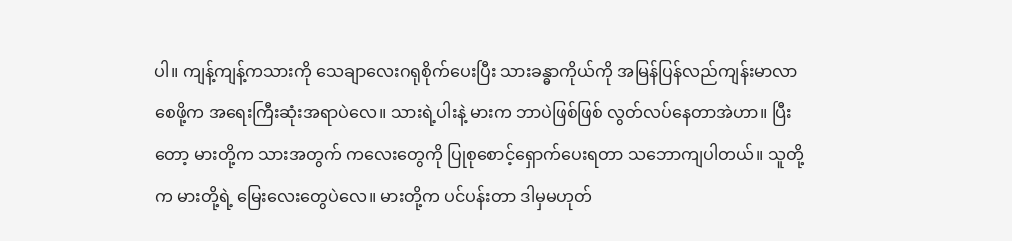ပါ။ ကျန့်ကျန့်ကသားကို သေချာလေးဂရုစိုက်ပေးပြီး သားခန္ဓာကိုယ်ကို အမြန်ပြန်လည်ကျန်းမာလာစေဖို့က အရေးကြီးဆုံးအရာပဲလေ။ သားရဲ့ပါးနဲ့ မားက ဘာပဲဖြစ်ဖြစ် လွတ်လပ်နေတာအဲဟာ။ ပြီးတော့ မားတို့က သားအတွက် ကလေးတွေကို ပြုစုစောင့်ရှောက်ပေးရတာ သဘောကျပါတယ်။ သူတို့က မားတို့ရဲ့ မြေးလေးတွေပဲလေ။ မားတို့က ပင်ပန်းတာ ဒါမှမဟုတ်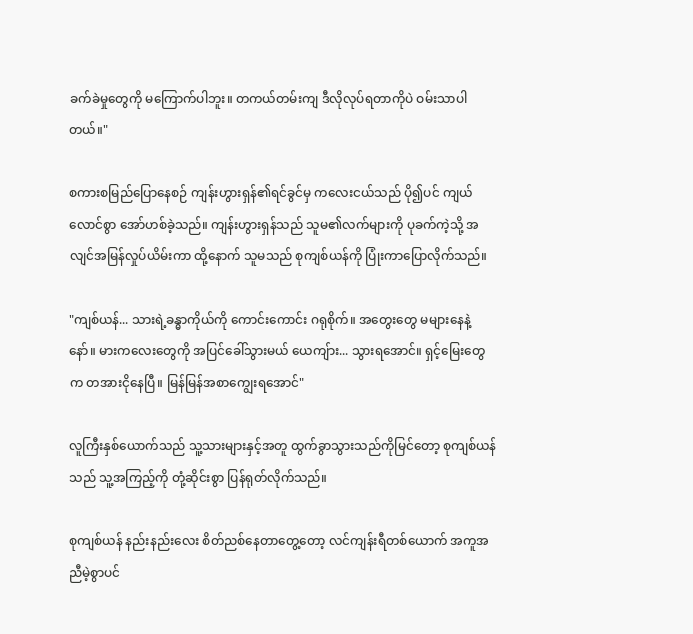ခက်ခဲမှုတွေကို မကြောက်ပါဘူး။ တကယ်တမ်းကျ ဒီလိုလုပ်ရတာကိုပဲ ဝမ်းသာပါတယ်။"

စကားစမြည်ပြောနေစဉ် ကျန်းဟွားရှန်၏ရင်ခွင်မှ ကလေးငယ်သည် ပို၍ပင် ကျယ်လောင်စွာ အော်ဟစ်ခဲ့သည်။ ကျန်းဟွားရှန်သည် သူမ၏လက်များကို ပုခက်ကဲ့သို့ အလျင်အမြန်လှုပ်ယိမ်းကာ ထို့နောက် သူမသည် စုကျစ်ယန်ကို ပြုံးကာပြောလိုက်သည်။

"ကျစ်ယန်... သားရဲ့ခန္ဓာကိုယ်ကို ကောင်းကောင်း ဂရုစိုက်။ အတွေးတွေ မများနေနဲ့နော်။ မားကလေးတွေကို အပြင်ခေါ်သွားမယ် ယေကျ်ား... သွားရအောင်။ ရှင့်မြေးတွေက တအားငိုနေပြီ။ မြန်မြန်အစာကျွေးရအောင်"

လူကြီးနှစ်ယောက်သည် သူ့သားများနှင့်အတူ ထွက်ခွာသွားသည်ကိုမြင်တော့ စုကျစ်ယန်သည် သူ့အကြည့်ကို တုံ့ဆိုင်းစွာ ပြန်ရုတ်လိုက်သည်။

စုကျစ်ယန် နည်းနည်းလေး စိတ်ညစ်နေတာတွေ့တော့ လင်ကျန်းရီတစ်ယောက် အကူအညီမဲ့စွာပင်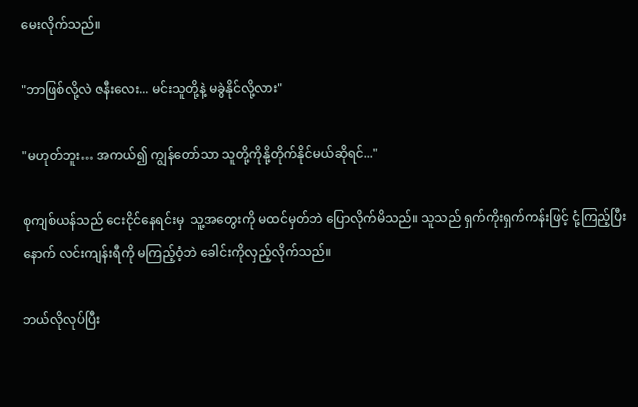မေးလိုက်သည်။

"ဘာဖြစ်လို့လဲ ဇနီးလေး... မင်းသူတို့နဲ့ မခွဲနိုင်လို့လား"

"မဟုတ်ဘူး… အကယ်၍ ကျွန်တော်သာ သူတို့ကိုနို့တိုက်နိုင်မယ်ဆိုရင်..."

စုကျစ်ယန်သည် ငေးငိုင်နေရင်းမှ  သူ့အတွေးကို မထင်မှတ်ဘဲ ပြောလိုက်မိသည်။ သူသည် ရှက်ကိုးရှက်ကန်းဖြင့် ငုံ့ကြည့်ပြီးနောက် လင်းကျန်းရီကို မကြည့်ဝံ့ဘဲ ခေါင်းကိုလှည့်လိုက်သည်။

ဘယ်လိုလုပ်ပြီး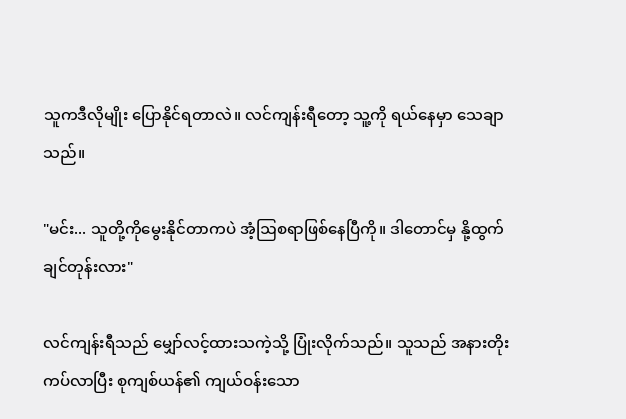သူကဒီလိုမျိုး ပြောနိုင်ရတာလဲ။ လင်ကျန်းရီတော့ သူ့ကို ရယ်နေမှာ သေချာသည်။

"မင်း... သူတို့ကိုမွေးနိုင်တာကပဲ အံ့ဩစရာဖြစ်နေပြီကို။ ဒါတောင်မှ နို့ထွက်ချင်တုန်းလား"

လင်ကျန်းရီသည် မျှော်လင့်ထားသကဲ့သို့ ပြုံးလိုက်သည်။ သူသည် အနားတိုးကပ်လာပြီး စုကျစ်ယန်၏ ကျယ်ဝန်းသော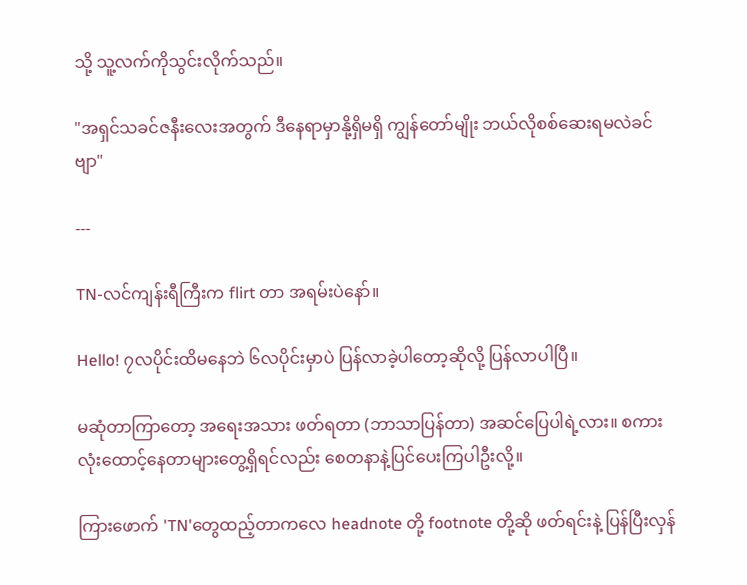သို့ သူ့လက်ကိုသွင်းလိုက်သည်။

"အရှင်သခင်ဇနီးလေးအတွက် ဒီနေရာမှာနို့ရှိမရှိ ကျွန်တော်မျိုး ဘယ်လိုစစ်ဆေးရမလဲခင်ဗျာ"

---

TN-လင်ကျန်းရီကြီးက flirt တာ အရမ်းပဲနော်။

Hello! ၇လပိုင်းထိမနေဘဲ ၆လပိုင်းမှာပဲ ပြန်လာခဲ့ပါတော့ဆိုလို့ ပြန်လာပါပြီ။

မဆုံတာကြာတော့ အရေးအသား ဖတ်ရတာ (ဘာသာပြန်တာ) အဆင်ပြေပါရဲ့လား။ စကားလုံးထောင့်နေတာများတွေ့ရှိရင်လည်း စေတနာနဲ့ပြင်ပေးကြပါဦးလို့။

ကြားဖောက် 'TN'တွေထည့်တာကလေ headnote တို့ footnote တို့ဆို ဖတ်ရင်းနဲ့ ပြန်ပြီးလှန်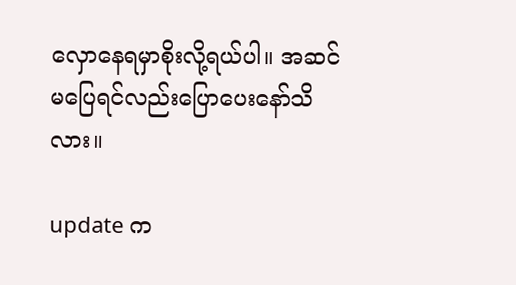လှောနေရမှာစိုးလို့ရယ်ပါ။ အဆင်မပြေရင်လည်းပြောပေးနော်သိလား။

update က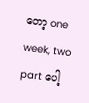တော့ one week, two part ပေါ့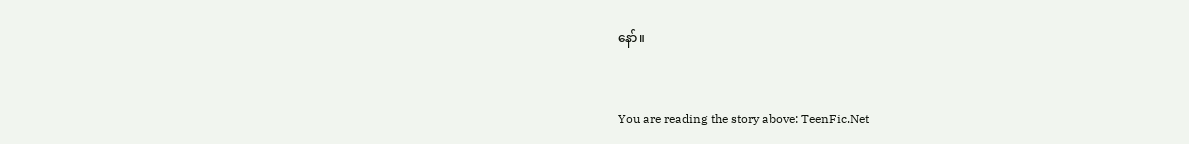နော်။


You are reading the story above: TeenFic.Net